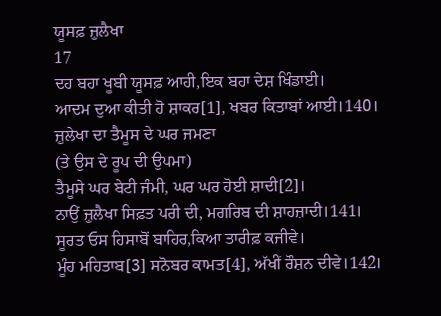ਯੂਸਫ਼ ਜ਼ੁਲੈਖਾ
17
ਦਹ ਬਹਾ ਖੂਬੀ ਯੂਸਫ਼ ਆਹੀ,ਇਕ ਬਹਾ ਦੇਸ਼ ਖਿੰਡਾਈ।
ਆਦਮ ਦੁਆ ਕੀਤੀ ਹੋ ਸ਼ਾਕਰ[1], ਖਬਰ ਕਿਤਾਬਾਂ ਆਈ।140।
ਜ਼ੁਲੇਖਾ ਦਾ ਤੈਮੂਸ ਦੇ ਘਰ ਜਮਣਾ
(ਤੇ ਉਸ ਦੇ ਰੂਪ ਦੀ ਉਪਮਾ)
ਤੈਮੂਸੇ ਘਰ ਬੇਟੀ ਜੰਮੀ, ਘਰ ਘਰ ਹੋਈ ਸ਼ਾਦੀ[2]।
ਨਾਉਂ ਜ਼ੁਲੈਖਾ ਸਿਫ਼ਤ ਪਰੀ ਦੀ, ਮਗਰਿਬ ਦੀ ਸ਼ਾਹਜ਼ਾਦੀ।141।
ਸੂਰਤ ਓਸ ਹਿਸਾਬੋਂ ਬਾਹਿਰ,ਕਿਆ ਤਾਰੀਫ਼ ਕਜੀਵੇ।
ਮੂੰਹ ਮਹਿਤਾਬ[3] ਸਨੋਬਰ ਕਾਮਤ[4], ਅੱਖੀਂ ਰੌਸ਼ਨ ਦੀਵੇ।142।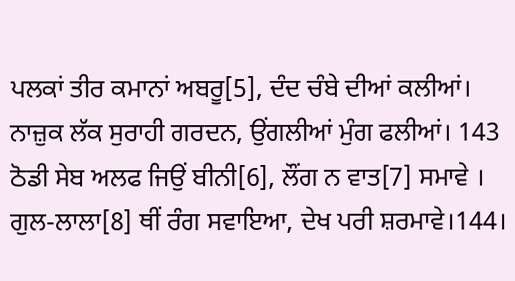ਪਲਕਾਂ ਤੀਰ ਕਮਾਨਾਂ ਅਬਰੂ[5], ਦੰਦ ਚੰਬੇ ਦੀਆਂ ਕਲੀਆਂ।
ਨਾਜ਼ੁਕ ਲੱਕ ਸੁਰਾਹੀ ਗਰਦਨ, ਉਂਗਲੀਆਂ ਮੁੰਗ ਫਲੀਆਂ। 143
ਠੋਡੀ ਸੇਬ ਅਲਫ ਜਿਉਂ ਬੀਨੀ[6], ਲੌਂਗ ਨ ਵਾਤ[7] ਸਮਾਵੇ ।
ਗੁਲ-ਲਾਲਾ[8] ਥੀਂ ਰੰਗ ਸਵਾਇਆ, ਦੇਖ ਪਰੀ ਸ਼ਰਮਾਵੇ।144।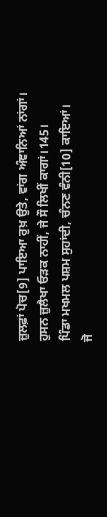ਜ਼ੁਲਫ਼ਾਂ ਪੋਚ[9] ਪਾਇਆ ਰੁਖ਼ ਉਤੇ, ਵਾਂਗ ਅੰਞਾਨਿਆਂ ਨਾਂਗਾਂ।
ਹੁਸਨ ਜ਼ੁਲੈਖਾ ਓੜਕ ਨਾਹੀਂ, ਜੇ ਸੌ ਲਿਖੀਂ ਕਾਗਾਂ।145।
ਪਿੰਡਾ ਮਖਮਲ ਪਸ਼ਮ ਸੁਹਾਂਦੀ, ਚੰਨਣ ਵੰਨੀ[10] ਕਾਇਆਂ।
ਜੋ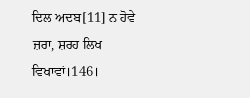ਦਿਲ ਅਦਬ[11] ਨ ਹੋਵੇ ਜ਼ਰਾ, ਸ਼ਰਹ ਲਿਖ ਵਿਖਾਵਾਂ।146।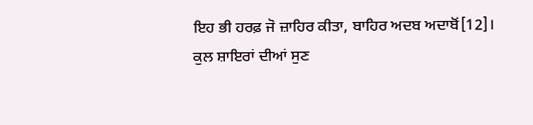ਇਹ ਭੀ ਹਰਫ਼ ਜੋ ਜ਼ਾਹਿਰ ਕੀਤਾ, ਬਾਹਿਰ ਅਦਬ ਅਦਾਬੋਂ[12]।
ਕੁਲ ਸ਼ਾਇਰਾਂ ਦੀਆਂ ਸੁਣ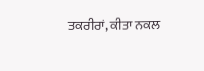ਤਕਰੀਰਾਂ, ਕੀਤਾ ਨਕਲ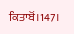ਕਿਤਾਬੋਂ।147।